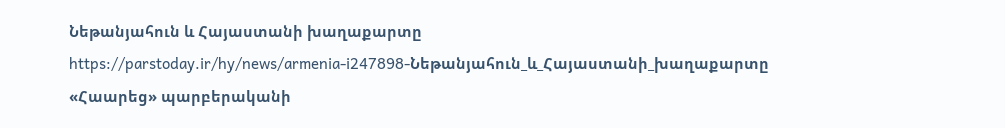Նեթանյահուն և Հայաստանի խաղաքարտը
https://parstoday.ir/hy/news/armenia-i247898-Նեթանյահուն_և_Հայաստանի_խաղաքարտը
«Հաարեց» պարբերականի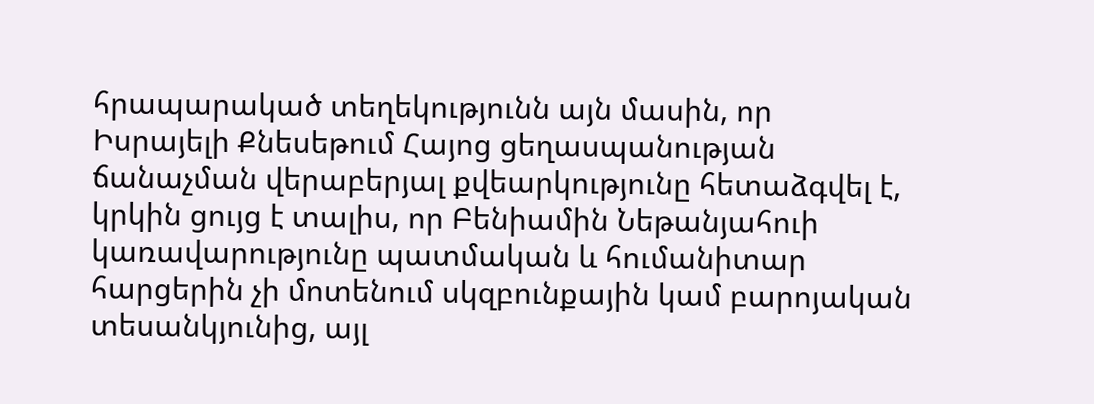հրապարակած տեղեկությունն այն մասին, որ Իսրայելի Քնեսեթում Հայոց ցեղասպանության ճանաչման վերաբերյալ քվեարկությունը հետաձգվել է, կրկին ցույց է տալիս, որ Բենիամին Նեթանյահուի կառավարությունը պատմական և հումանիտար հարցերին չի մոտենում սկզբունքային կամ բարոյական տեսանկյունից, այլ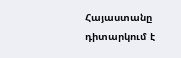Հայաստանը դիտարկում է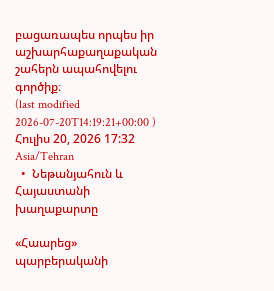բացառապես որպես իր աշխարհաքաղաքական շահերն ապահովելու գործիք։
(last modified 2026-07-20T14:19:21+00:00 )
Հուլիս 20, 2026 17:32 Asia/Tehran
  •  Նեթանյահուն և Հայաստանի խաղաքարտը

«Հաարեց» պարբերականի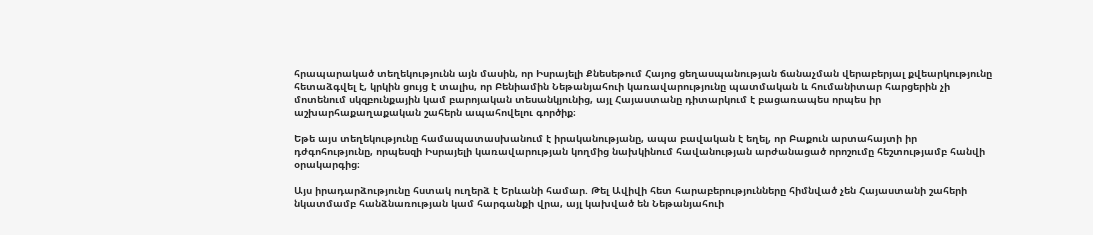հրապարակած տեղեկությունն այն մասին, որ Իսրայելի Քնեսեթում Հայոց ցեղասպանության ճանաչման վերաբերյալ քվեարկությունը հետաձգվել է, կրկին ցույց է տալիս, որ Բենիամին Նեթանյահուի կառավարությունը պատմական և հումանիտար հարցերին չի մոտենում սկզբունքային կամ բարոյական տեսանկյունից, այլ Հայաստանը դիտարկում է բացառապես որպես իր աշխարհաքաղաքական շահերն ապահովելու գործիք։

Եթե այս տեղեկությունը համապատասխանում է իրականությանը, ապա բավական է եղել, որ Բաքուն արտահայտի իր դժգոհությունը, որպեսզի Իսրայելի կառավարության կողմից նախկինում հավանության արժանացած որոշումը հեշտությամբ հանվի օրակարգից։

Այս իրադարձությունը հստակ ուղերձ է Երևանի համար. Թել Ավիվի հետ հարաբերությունները հիմնված չեն Հայաստանի շահերի նկատմամբ հանձնառության կամ հարգանքի վրա, այլ կախված են Նեթանյահուի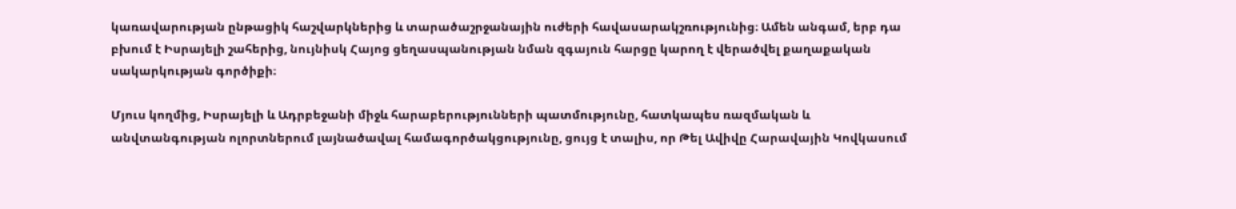կառավարության ընթացիկ հաշվարկներից և տարածաշրջանային ուժերի հավասարակշռությունից։ Ամեն անգամ, երբ դա բխում է Իսրայելի շահերից, նույնիսկ Հայոց ցեղասպանության նման զգայուն հարցը կարող է վերածվել քաղաքական սակարկության գործիքի։

Մյուս կողմից, Իսրայելի և Ադրբեջանի միջև հարաբերությունների պատմությունը, հատկապես ռազմական և անվտանգության ոլորտներում լայնածավալ համագործակցությունը, ցույց է տալիս, որ Թել Ավիվը Հարավային Կովկասում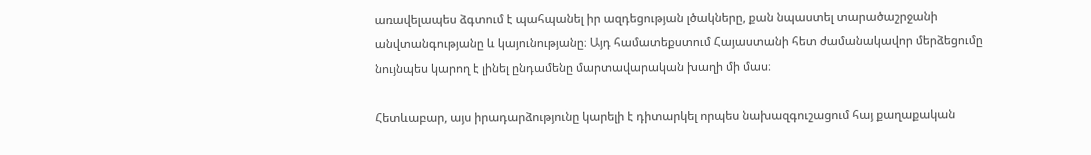առավելապես ձգտում է պահպանել իր ազդեցության լծակները, քան նպաստել տարածաշրջանի անվտանգությանը և կայունությանը։ Այդ համատեքստում Հայաստանի հետ ժամանակավոր մերձեցումը նույնպես կարող է լինել ընդամենը մարտավարական խաղի մի մաս։

Հետևաբար, այս իրադարձությունը կարելի է դիտարկել որպես նախազգուշացում հայ քաղաքական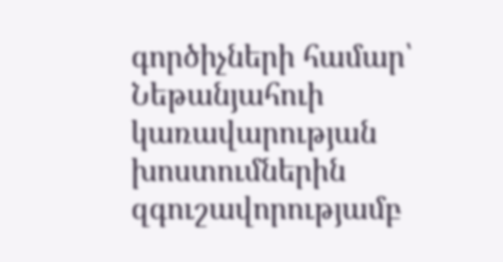գործիչների համար՝ Նեթանյահուի կառավարության խոստումներին զգուշավորությամբ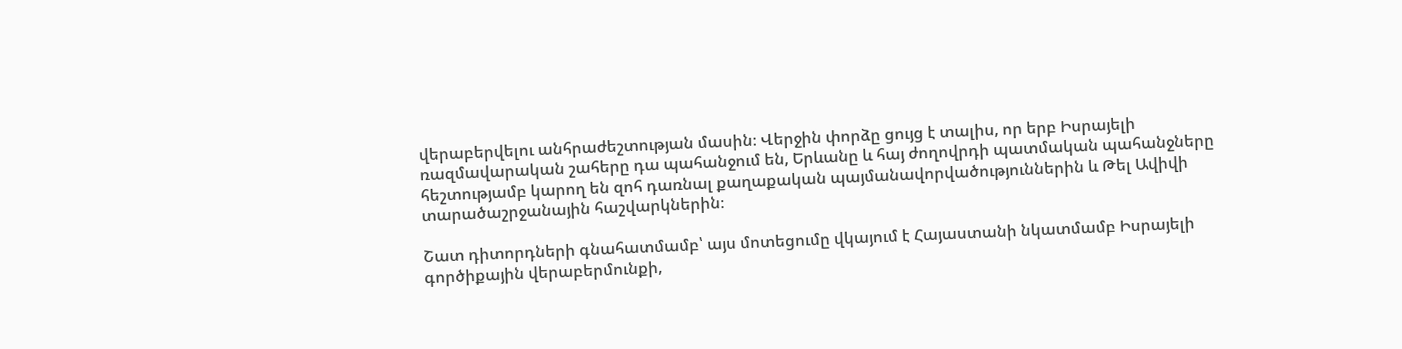վերաբերվելու անհրաժեշտության մասին։ Վերջին փորձը ցույց է տալիս, որ երբ Իսրայելի ռազմավարական շահերը դա պահանջում են, Երևանը և հայ ժողովրդի պատմական պահանջները հեշտությամբ կարող են զոհ դառնալ քաղաքական պայմանավորվածություններին և Թել Ավիվի տարածաշրջանային հաշվարկներին։

Շատ դիտորդների գնահատմամբ՝ այս մոտեցումը վկայում է Հայաստանի նկատմամբ Իսրայելի գործիքային վերաբերմունքի,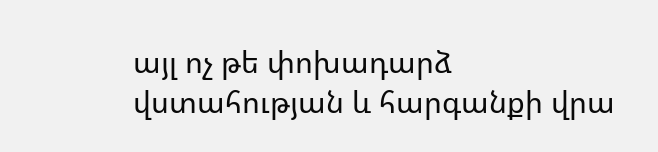այլ ոչ թե փոխադարձ վստահության և հարգանքի վրա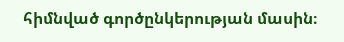հիմնված գործընկերության մասին։